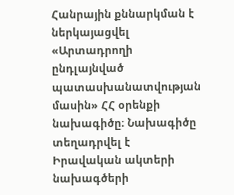Հանրային քննարկման է ներկայացվել «Արտադրողի ընդլայնված պատասխանատվության մասին» ՀՀ օրենքի նախագիծը։ Նախագիծը տեղադրվել է Իրավական ակտերի նախագծերի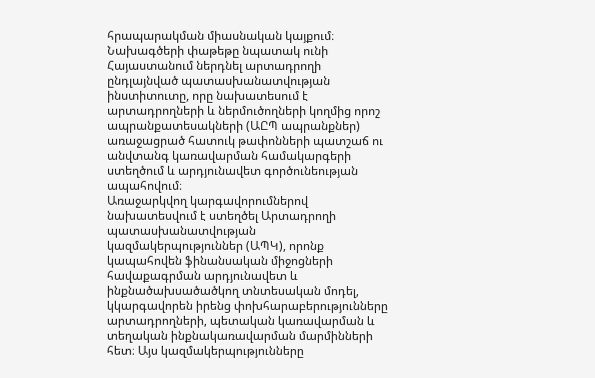հրապարակման միասնական կայքում։
Նախագծերի փաթեթը նպատակ ունի Հայաստանում ներդնել արտադրողի ընդլայնված պատասխանատվության ինստիտուտը, որը նախատեսում է արտադրողների և ներմուծողների կողմից որոշ ապրանքատեսակների (ԱԸՊ ապրանքներ) առաջացրած հատուկ թափոնների պատշաճ ու անվտանգ կառավարման համակարգերի ստեղծում և արդյունավետ գործունեության ապահովում։
Առաջարկվող կարգավորումներով նախատեսվում է ստեղծել Արտադրողի պատասխանատվության կազմակերպություններ (ԱՊԿ), որոնք կապահովեն ֆինանսական միջոցների հավաքագրման արդյունավետ և ինքնածախսածածկող տնտեսական մոդել, կկարգավորեն իրենց փոխհարաբերությունները արտադրողների, պետական կառավարման և տեղական ինքնակառավարման մարմինների հետ։ Այս կազմակերպությունները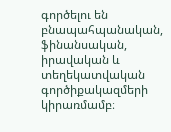գործելու են բնապահպանական, ֆինանսական, իրավական և տեղեկատվական գործիքակազմերի կիրառմամբ։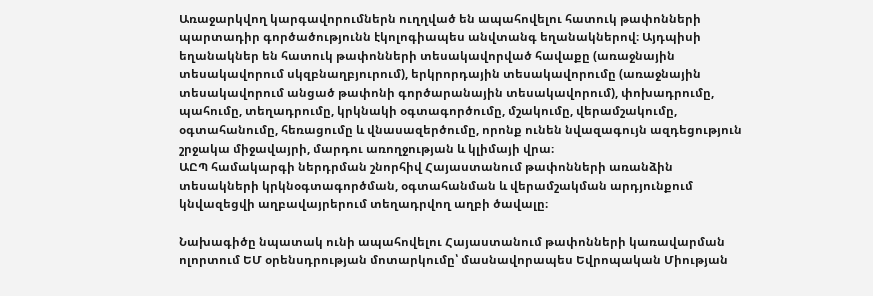Առաջարկվող կարգավորումներն ուղղված են ապահովելու հատուկ թափոնների պարտադիր գործածությունն էկոլոգիապես անվտանգ եղանակներով։ Այդպիսի եղանակներ են հատուկ թափոնների տեսակավորված հավաքը (առաջնային տեսակավորում սկզբնաղբյուրում), երկրորդային տեսակավորումը (առաջնային տեսակավորում անցած թափոնի գործարանային տեսակավորում), փոխադրումը, պահումը, տեղադրումը, կրկնակի օգտագործումը, մշակումը, վերամշակումը, օգտահանումը, հեռացումը և վնասազերծումը, որոնք ունեն նվազագույն ազդեցություն շրջակա միջավայրի, մարդու առողջության և կլիմայի վրա։
ԱԸՊ համակարգի ներդրման շնորհիվ Հայաստանում թափոնների առանձին տեսակների կրկնօգտագործման, օգտահանման և վերամշակման արդյունքում կնվազեցվի աղբավայրերում տեղադրվող աղբի ծավալը։

Նախագիծը նպատակ ունի ապահովելու Հայաստանում թափոնների կառավարման ոլորտում ԵՄ օրենսդրության մոտարկումը՝ մասնավորապես Եվրոպական Միության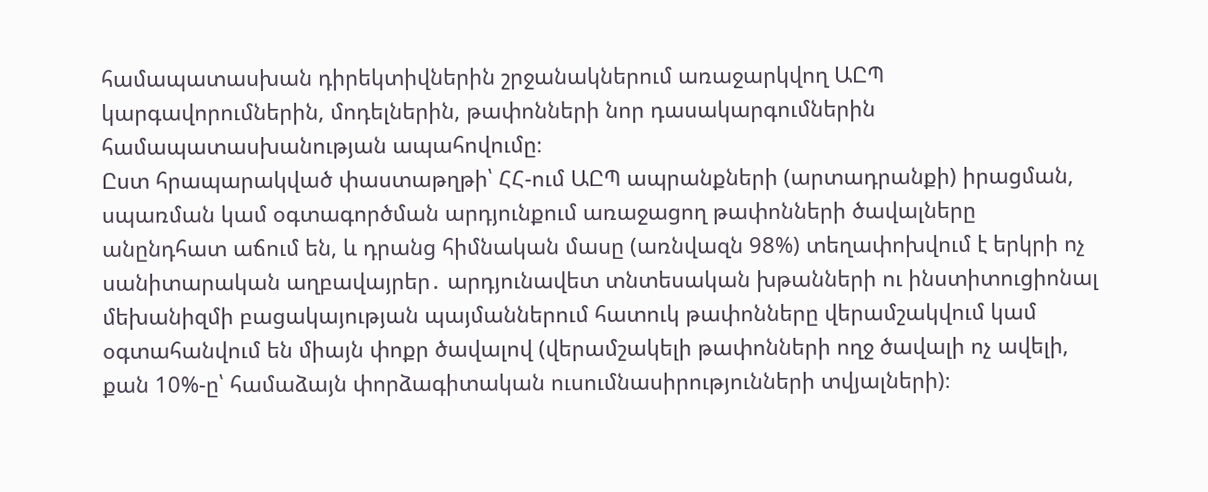համապատասխան դիրեկտիվներին շրջանակներում առաջարկվող ԱԸՊ կարգավորումներին, մոդելներին, թափոնների նոր դասակարգումներին համապատասխանության ապահովումը։
Ըստ հրապարակված փաստաթղթի՝ ՀՀ-ում ԱԸՊ ապրանքների (արտադրանքի) իրացման, սպառման կամ օգտագործման արդյունքում առաջացող թափոնների ծավալները անընդհատ աճում են, և դրանց հիմնական մասը (առնվազն 98%) տեղափոխվում է երկրի ոչ սանիտարական աղբավայրեր․ արդյունավետ տնտեսական խթանների ու ինստիտուցիոնալ մեխանիզմի բացակայության պայմաններում հատուկ թափոնները վերամշակվում կամ օգտահանվում են միայն փոքր ծավալով (վերամշակելի թափոնների ողջ ծավալի ոչ ավելի, քան 10%-ը՝ համաձայն փորձագիտական ուսումնասիրությունների տվյալների)։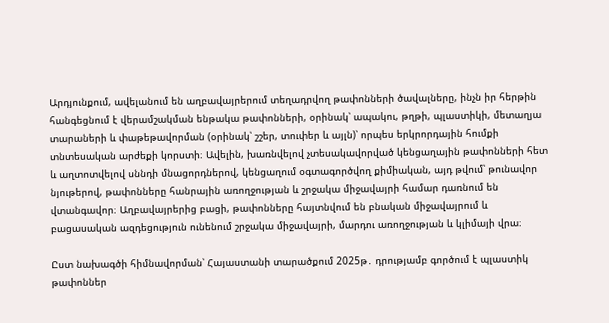Արդյունքում, ավելանում են աղբավայրերում տեղադրվող թափոնների ծավալները, ինչն իր հերթին հանգեցնում է վերամշակման ենթակա թափոնների, օրինակ՝ ապակու, թղթի, պլաստիկի, մետաղյա տարաների և փաթեթավորման (օրինակ՝ շշեր, տուփեր և այլն)՝ որպես երկրորդային հումքի տնտեսական արժեքի կորստի։ Ավելին, խառնվելով չտեսակավորված կենցաղային թափոնների հետ և աղտոտվելով սննդի մնացորդներով, կենցաղում օգտագործվող քիմիական, այդ թվում՝ թունավոր նյութերով, թափոնները հանրային առողջության և շրջակա միջավայրի համար դառնում են վտանգավոր։ Աղբավայրերից բացի, թափոնները հայտնվում են բնական միջավայրում և բացասական ազդեցություն ունենում շրջակա միջավայրի, մարդու առողջության և կլիմայի վրա։

Ըստ նախագծի հիմնավորման՝ Հայաստանի տարածքում 2025թ․ դրությամբ գործում է պլաստիկ թափոններ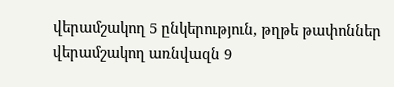վերամշակող 5 ընկերություն, թղթե թափոններ վերամշակող առնվազն 9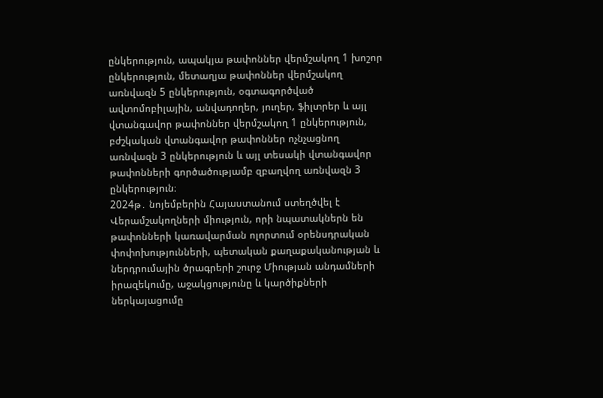ընկերություն, ապակյա թափոններ վերմշակող 1 խոշոր ընկերություն, մետաղյա թափոններ վերմշակող առնվազն 5 ընկերություն, օգտագործված ավտոմոբիլային, անվադողեր, յուղեր, ֆիլտրեր և այլ վտանգավոր թափոններ վերմշակող 1 ընկերություն, բժշկական վտանգավոր թափոններ ոչնչացնող առնվազն 3 ընկերություն և այլ տեսակի վտանգավոր թափոնների գործածությամբ զբաղվող առնվազն 3 ընկերություն։
2024թ․ նոյեմբերին Հայաստանում ստեղծվել է Վերամշակողների միություն, որի նպատակներն են թափոնների կառավարման ոլորտում օրենսդրական փոփոխությունների, պետական քաղաքականության և ներդրումային ծրագրերի շուրջ Միության անդամների իրազեկումը, աջակցությունը և կարծիքների ներկայացումը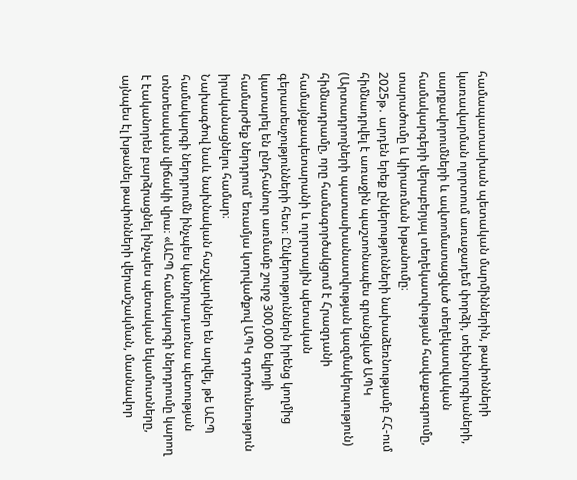համապատասխան պետական մարմիններին, թափոնների կառավարման ոլորտում առաջադեմ փորձի, տեխնոլոգիաների, սարքավորումների և ավտոմատացված տեղեկատվական համակարգերի վերաբերյալ տեղեկատվության հավաքագրումը, տարածումը և կիրառման խթանումը։
2025թ․ արդեն երեք ընկերությունների նախաձեռնությամբ ՀՀ-ում հիմնադրվել է առաջին պաշտոնապես գրանցված ԱՊԿ (Արտադրողների պատասխանատվության կազմակերպություն) հիմնադրամը, որը համագործակցում է Հրազդանի համայնքապետարանի և ոլորտային պետական գերատեսչությունների հետ։ Ընկերություններն իրենց կողմից կատարել են ընդհանուր առմամբ շուրջ 300,000 եվրոյի համարժեք ներդրում՝ եռամյա կտրվածքով ԱՊԿ գործունեություն իրականացնելու համար։
Նախագծով նաև նախնական հաշվարկներ են արվել, թե ԱԸՊ համակարգի ներդրումն ինչպես կանդրադառնա պետության տնտեսական վիճակի վրա։ «ԱԸՊ համակարգի ներդրումը կարող է էականորեն բարձրացնել ինչպես պետական եկամուտները, այնպես էլ խթանել թափոնների վերամշակման, մասնավոր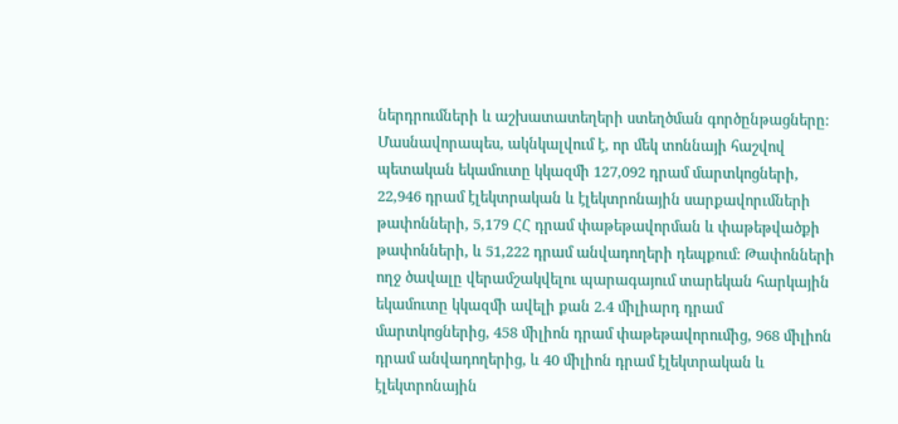ներդրումների և աշխատատեղերի ստեղծման գործընթացները։ Մասնավորապես, ակնկալվում է, որ մեկ տոննայի հաշվով պետական եկամուտը կկազմի 127,092 դրամ մարտկոցների, 22,946 դրամ էլեկտրական և էլեկտրոնային սարքավորւմների թափոնների, 5,179 ՀՀ դրամ փաթեթավորման և փաթեթվածքի թափոնների, և 51,222 դրամ անվադողերի դեպքում։ Թափոնների ողջ ծավալը վերամշակվելու պարագայում տարեկան հարկային եկամուտը կկազմի ավելի քան 2.4 միլիարդ դրամ մարտկոցներից, 458 միլիոն դրամ փաթեթավորումից, 968 միլիոն դրամ անվադողերից, և 40 միլիոն դրամ էլեկտրական և էլեկտրոնային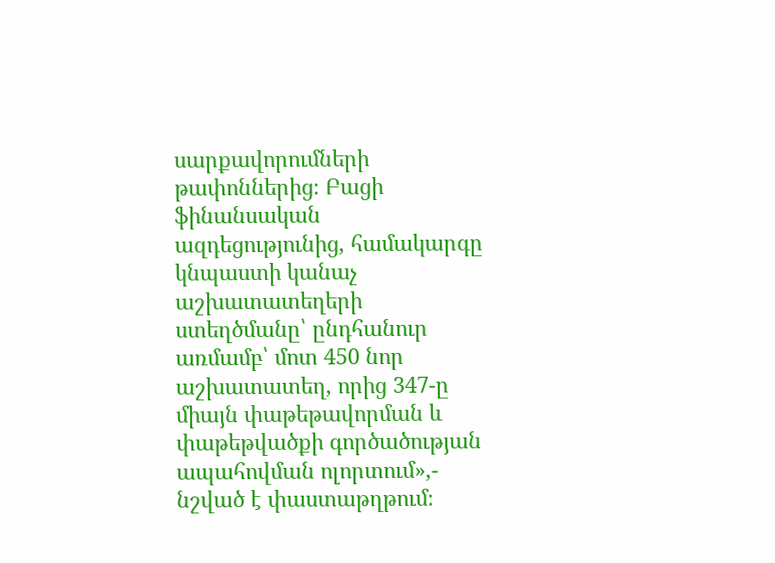սարքավորումների թափոններից։ Բացի ֆինանսական ազդեցությունից, համակարգը կնպաստի կանաչ աշխատատեղերի ստեղծմանը՝ ընդհանուր առմամբ՝ մոտ 450 նոր աշխատատեղ, որից 347-ը միայն փաթեթավորման և փաթեթվածքի գործածության ապահովման ոլորտում»,- նշված է փաստաթղթում։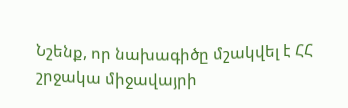Նշենք, որ նախագիծը մշակվել է ՀՀ շրջակա միջավայրի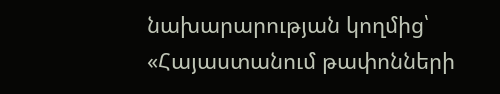նախարարության կողմից՝ «Հայաստանում թափոնների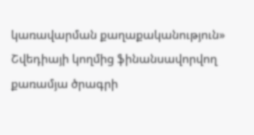կառավարման քաղաքականություն» Շվեդիայի կողմից ֆինանսավորվող քառամյա ծրագրի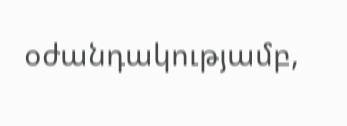օժանդակությամբ,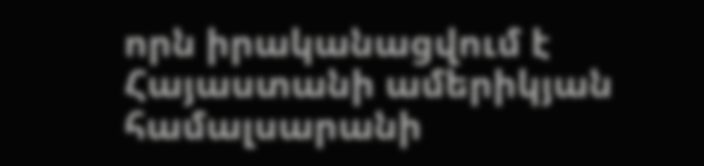որն իրականացվում է Հայաստանի ամերիկյան համալսարանի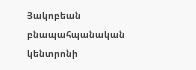Յակոբեան բնապահպանական կենտրոնի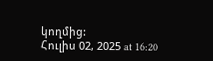կողմից:
Հուլիս 02, 2025 at 16:20